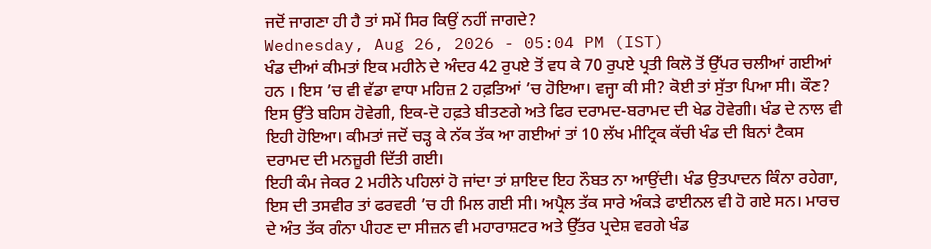ਜਦੋਂ ਜਾਗਣਾ ਹੀ ਹੈ ਤਾਂ ਸਮੇਂ ਸਿਰ ਕਿਉਂ ਨਹੀਂ ਜਾਗਦੇ?
Wednesday, Aug 26, 2026 - 05:04 PM (IST)
ਖੰਡ ਦੀਆਂ ਕੀਮਤਾਂ ਇਕ ਮਹੀਨੇ ਦੇ ਅੰਦਰ 42 ਰੁਪਏ ਤੋਂ ਵਧ ਕੇ 70 ਰੁਪਏ ਪ੍ਰਤੀ ਕਿਲੋ ਤੋਂ ਉੱਪਰ ਚਲੀਆਂ ਗਈਆਂ ਹਨ । ਇਸ ’ਚ ਵੀ ਵੱਡਾ ਵਾਧਾ ਮਹਿਜ਼ 2 ਹਫ਼ਤਿਆਂ ’ਚ ਹੋਇਆ। ਵਜ੍ਹਾ ਕੀ ਸੀ? ਕੋਈ ਤਾਂ ਸੁੱਤਾ ਪਿਆ ਸੀ। ਕੌਣ? ਇਸ ਉੱਤੇ ਬਹਿਸ ਹੋਵੇਗੀ, ਇਕ-ਦੋ ਹਫ਼ਤੇ ਬੀਤਣਗੇ ਅਤੇ ਫਿਰ ਦਰਾਮਦ-ਬਰਾਮਦ ਦੀ ਖੇਡ ਹੋਵੇਗੀ। ਖੰਡ ਦੇ ਨਾਲ ਵੀ ਇਹੀ ਹੋਇਆ। ਕੀਮਤਾਂ ਜਦੋਂ ਚੜ੍ਹ ਕੇ ਨੱਕ ਤੱਕ ਆ ਗਈਆਂ ਤਾਂ 10 ਲੱਖ ਮੀਟ੍ਰਿਕ ਕੱਚੀ ਖੰਡ ਦੀ ਬਿਨਾਂ ਟੈਕਸ ਦਰਾਮਦ ਦੀ ਮਨਜ਼ੂਰੀ ਦਿੱਤੀ ਗਈ।
ਇਹੀ ਕੰਮ ਜੇਕਰ 2 ਮਹੀਨੇ ਪਹਿਲਾਂ ਹੋ ਜਾਂਦਾ ਤਾਂ ਸ਼ਾਇਦ ਇਹ ਨੌਬਤ ਨਾ ਆਉਂਦੀ। ਖੰਡ ਉਤਪਾਦਨ ਕਿੰਨਾ ਰਹੇਗਾ, ਇਸ ਦੀ ਤਸਵੀਰ ਤਾਂ ਫਰਵਰੀ ’ਚ ਹੀ ਮਿਲ ਗਈ ਸੀ। ਅਪ੍ਰੈਲ ਤੱਕ ਸਾਰੇ ਅੰਕੜੇ ਫਾਈਨਲ ਵੀ ਹੋ ਗਏ ਸਨ। ਮਾਰਚ ਦੇ ਅੰਤ ਤੱਕ ਗੰਨਾ ਪੀਹਣ ਦਾ ਸੀਜ਼ਨ ਵੀ ਮਹਾਰਾਸ਼ਟਰ ਅਤੇ ਉੱਤਰ ਪ੍ਰਦੇਸ਼ ਵਰਗੇ ਖੰਡ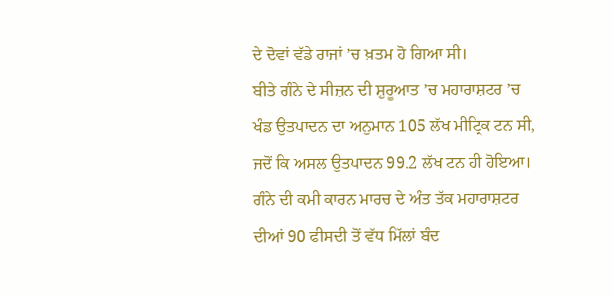ਦੇ ਦੋਵਾਂ ਵੱਡੇ ਰਾਜਾਂ ’ਚ ਖ਼ਤਮ ਹੋ ਗਿਆ ਸੀ।
ਬੀਤੇ ਗੰਨੇ ਦੇ ਸੀਜ਼ਨ ਦੀ ਸ਼ੁਰੂਆਤ ’ਚ ਮਹਾਰਾਸ਼ਟਰ ’ਚ ਖੰਡ ਉਤਪਾਦਨ ਦਾ ਅਨੁਮਾਨ 105 ਲੱਖ ਮੀਟ੍ਰਿਕ ਟਨ ਸੀ, ਜਦੋਂ ਕਿ ਅਸਲ ਉਤਪਾਦਨ 99.2 ਲੱਖ ਟਨ ਹੀ ਹੋਇਆ। ਗੰਨੇ ਦੀ ਕਮੀ ਕਾਰਨ ਮਾਰਚ ਦੇ ਅੰਤ ਤੱਕ ਮਹਾਰਾਸ਼ਟਰ ਦੀਆਂ 90 ਫੀਸਦੀ ਤੋਂ ਵੱਧ ਮਿੱਲਾਂ ਬੰਦ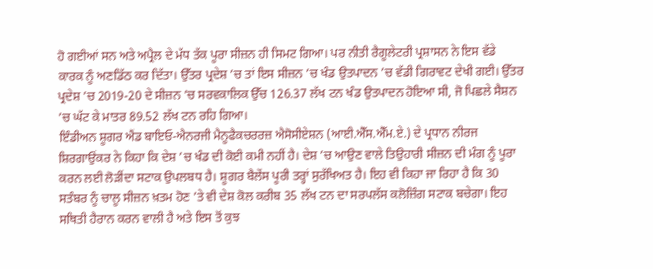ਹੋ ਗਈਆਂ ਸਨ ਅਤੇ ਅਪ੍ਰੈਲ ਦੇ ਮੱਧ ਤੱਕ ਪੂਰਾ ਸੀਜ਼ਨ ਹੀ ਸਿਮਟ ਗਿਆ। ਪਰ ਨੀਤੀ ਰੈਗੂਲੇਟਰੀ ਪ੍ਰਸ਼ਾਸਨ ਨੇ ਇਸ ਵੱਡੇ ਕਾਰਕ ਨੂੰ ਅਣਡਿੱਠ ਕਰ ਦਿੱਤਾ। ਉੱਤਰ ਪ੍ਰਦੇਸ਼ ’ਚ ਤਾਂ ਇਸ ਸੀਜ਼ਨ ’ਚ ਖੰਡ ਉਤਪਾਦਨ ’ਚ ਵੱਡੀ ਗਿਰਾਵਟ ਦੇਖੀ ਗਈ। ਉੱਤਰ ਪ੍ਰਦੇਸ਼ ’ਚ 2019-20 ਦੇ ਸੀਜ਼ਨ ’ਚ ਸਰਵਕਾਲਿਕ ਉੱਚ 126.37 ਲੱਖ ਟਨ ਖੰਡ ਉਤਪਾਦਨ ਹੋਇਆ ਸੀ, ਜੋ ਪਿਛਲੇ ਸੈਸ਼ਨ ’ਚ ਘੱਟ ਕੇ ਮਾਤਰ 89.52 ਲੱਖ ਟਨ ਰਹਿ ਗਿਆ।
ਇੰਡੀਅਨ ਸ਼ੂਗਰ ਐਂਡ ਬਾਇਓ-ਐਨਰਜੀ ਮੈਨੂਫੈਕਚਰਰਜ਼ ਐਸੋਸੀਏਸ਼ਨ (ਆਈ.ਐੱਸ.ਐੱਮ.ਏ.) ਦੇ ਪ੍ਰਧਾਨ ਨੀਰਜ ਸ਼ਿਰਗਾਉਂਕਰ ਨੇ ਕਿਹਾ ਕਿ ਦੇਸ਼ ’ਚ ਖੰਡ ਦੀ ਕੋਈ ਕਮੀ ਨਹੀਂ ਹੈ। ਦੇਸ਼ ’ਚ ਆਉਣ ਵਾਲੇ ਤਿਉਹਾਰੀ ਸੀਜ਼ਨ ਦੀ ਮੰਗ ਨੂੰ ਪੂਰਾ ਕਰਨ ਲਈ ਲੋੜੀਂਦਾ ਸਟਾਕ ਉਪਲਬਧ ਹੈ। ਸ਼ੂਗਰ ਬੈਲੇਂਸ ਪੂਰੀ ਤਰ੍ਹਾਂ ਸੁਰੱਖਿਅਤ ਹੈ। ਇਹ ਵੀ ਕਿਹਾ ਜਾ ਰਿਹਾ ਹੈ ਕਿ 30 ਸਤੰਬਰ ਨੂੰ ਚਾਲੂ ਸੀਜ਼ਨ ਖ਼ਤਮ ਹੋਣ ’ਤੇ ਵੀ ਦੇਸ਼ ਕੋਲ ਕਰੀਬ 35 ਲੱਖ ਟਨ ਦਾ ਸਰਪਲੱਸ ਕਲੋਜ਼ਿੰਗ ਸਟਾਕ ਬਚੇਗਾ। ਇਹ ਸਥਿਤੀ ਹੈਰਾਨ ਕਰਨ ਵਾਲੀ ਹੈ ਅਤੇ ਇਸ ਤੋਂ ਕੁਝ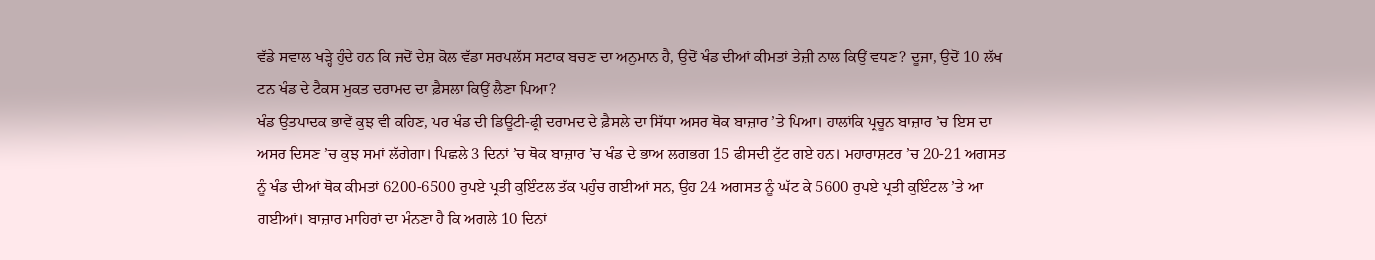ਵੱਡੇ ਸਵਾਲ ਖੜ੍ਹੇ ਹੁੰਦੇ ਹਨ ਕਿ ਜਦੋਂ ਦੇਸ਼ ਕੋਲ ਵੱਡਾ ਸਰਪਲੱਸ ਸਟਾਕ ਬਚਣ ਦਾ ਅਨੁਮਾਨ ਹੈ, ਉਦੋਂ ਖੰਡ ਦੀਆਂ ਕੀਮਤਾਂ ਤੇਜ਼ੀ ਨਾਲ ਕਿਉਂ ਵਧਣ? ਦੂਜਾ, ਉਦੋਂ 10 ਲੱਖ ਟਨ ਖੰਡ ਦੇ ਟੈਕਸ ਮੁਕਤ ਦਰਾਮਦ ਦਾ ਫ਼ੈਸਲਾ ਕਿਉਂ ਲੈਣਾ ਪਿਆ?
ਖੰਡ ਉਤਪਾਦਕ ਭਾਵੇਂ ਕੁਝ ਵੀ ਕਹਿਣ, ਪਰ ਖੰਡ ਦੀ ਡਿਊਟੀ-ਫ੍ਰੀ ਦਰਾਮਦ ਦੇ ਫ਼ੈਸਲੇ ਦਾ ਸਿੱਧਾ ਅਸਰ ਥੋਕ ਬਾਜ਼ਾਰ ’ਤੇ ਪਿਆ। ਹਾਲਾਂਕਿ ਪ੍ਰਚੂਨ ਬਾਜ਼ਾਰ ’ਚ ਇਸ ਦਾ ਅਸਰ ਦਿਸਣ ’ਚ ਕੁਝ ਸਮਾਂ ਲੱਗੇਗਾ। ਪਿਛਲੇ 3 ਦਿਨਾਂ ’ਚ ਥੋਕ ਬਾਜ਼ਾਰ ’ਚ ਖੰਡ ਦੇ ਭਾਅ ਲਗਭਗ 15 ਫੀਸਦੀ ਟੁੱਟ ਗਏ ਹਨ। ਮਹਾਰਾਸ਼ਟਰ ’ਚ 20-21 ਅਗਸਤ ਨੂੰ ਖੰਡ ਦੀਆਂ ਥੋਕ ਕੀਮਤਾਂ 6200-6500 ਰੁਪਏ ਪ੍ਰਤੀ ਕੁਇੰਟਲ ਤੱਕ ਪਹੁੰਚ ਗਈਆਂ ਸਨ, ਉਹ 24 ਅਗਸਤ ਨੂੰ ਘੱਟ ਕੇ 5600 ਰੁਪਏ ਪ੍ਰਤੀ ਕੁਇੰਟਲ ’ਤੇ ਆ ਗਈਆਂ। ਬਾਜ਼ਾਰ ਮਾਹਿਰਾਂ ਦਾ ਮੰਨਣਾ ਹੈ ਕਿ ਅਗਲੇ 10 ਦਿਨਾਂ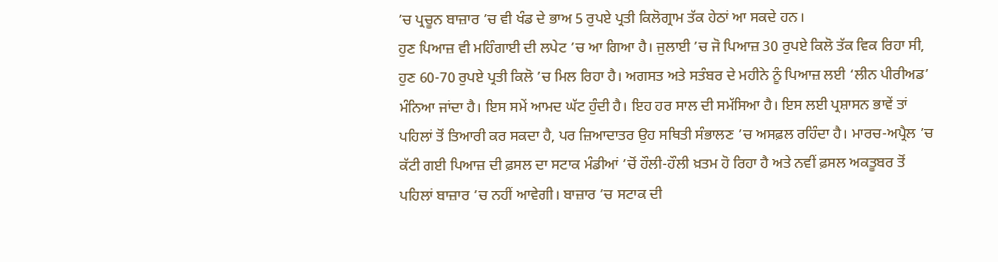’ਚ ਪ੍ਰਚੂਨ ਬਾਜ਼ਾਰ ’ਚ ਵੀ ਖੰਡ ਦੇ ਭਾਅ 5 ਰੁਪਏ ਪ੍ਰਤੀ ਕਿਲੋਗ੍ਰਾਮ ਤੱਕ ਹੇਠਾਂ ਆ ਸਕਦੇ ਹਨ।
ਹੁਣ ਪਿਆਜ਼ ਵੀ ਮਹਿੰਗਾਈ ਦੀ ਲਪੇਟ ’ਚ ਆ ਗਿਆ ਹੈ। ਜੁਲਾਈ ’ਚ ਜੋ ਪਿਆਜ਼ 30 ਰੁਪਏ ਕਿਲੋ ਤੱਕ ਵਿਕ ਰਿਹਾ ਸੀ, ਹੁਣ 60-70 ਰੁਪਏ ਪ੍ਰਤੀ ਕਿਲੋ ’ਚ ਮਿਲ ਰਿਹਾ ਹੈ। ਅਗਸਤ ਅਤੇ ਸਤੰਬਰ ਦੇ ਮਹੀਨੇ ਨੂੰ ਪਿਆਜ਼ ਲਈ ‘ਲੀਨ ਪੀਰੀਅਡ’ ਮੰਨਿਆ ਜਾਂਦਾ ਹੈ। ਇਸ ਸਮੇਂ ਆਮਦ ਘੱਟ ਹੁੰਦੀ ਹੈ। ਇਹ ਹਰ ਸਾਲ ਦੀ ਸਮੱਸਿਆ ਹੈ। ਇਸ ਲਈ ਪ੍ਰਸ਼ਾਸਨ ਭਾਵੇਂ ਤਾਂ ਪਹਿਲਾਂ ਤੋਂ ਤਿਆਰੀ ਕਰ ਸਕਦਾ ਹੈ, ਪਰ ਜ਼ਿਆਦਾਤਰ ਉਹ ਸਥਿਤੀ ਸੰਭਾਲਣ ’ਚ ਅਸਫ਼ਲ ਰਹਿੰਦਾ ਹੈ। ਮਾਰਚ-ਅਪ੍ਰੈਲ ’ਚ ਕੱਟੀ ਗਈ ਪਿਆਜ਼ ਦੀ ਫ਼ਸਲ ਦਾ ਸਟਾਕ ਮੰਡੀਆਂ ’ਚੋਂ ਹੌਲੀ-ਹੌਲੀ ਖ਼ਤਮ ਹੋ ਰਿਹਾ ਹੈ ਅਤੇ ਨਵੀਂ ਫ਼ਸਲ ਅਕਤੂਬਰ ਤੋਂ ਪਹਿਲਾਂ ਬਾਜ਼ਾਰ ’ਚ ਨਹੀਂ ਆਵੇਗੀ। ਬਾਜ਼ਾਰ ’ਚ ਸਟਾਕ ਦੀ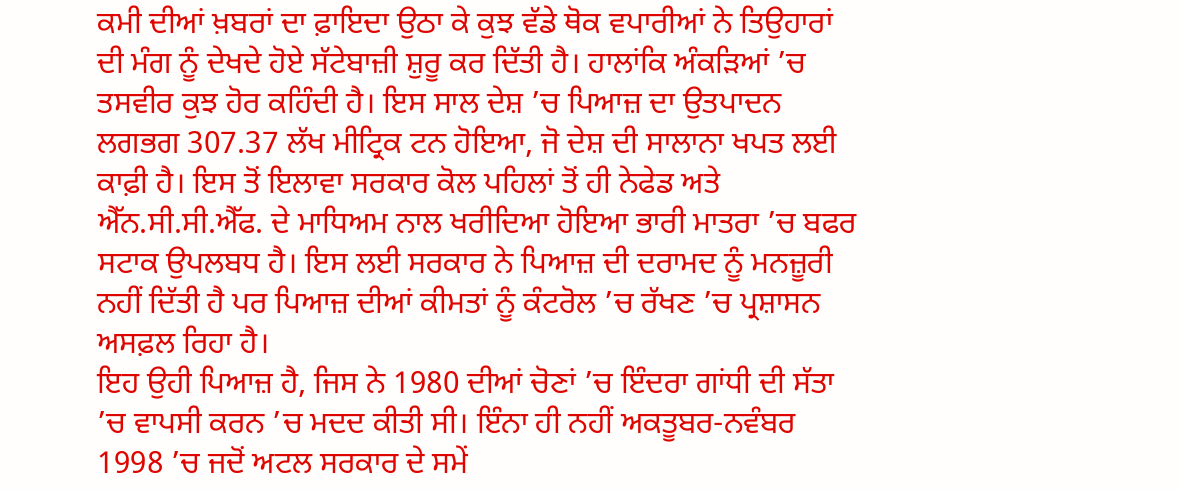ਕਮੀ ਦੀਆਂ ਖ਼ਬਰਾਂ ਦਾ ਫ਼ਾਇਦਾ ਉਠਾ ਕੇ ਕੁਝ ਵੱਡੇ ਥੋਕ ਵਪਾਰੀਆਂ ਨੇ ਤਿਉਹਾਰਾਂ ਦੀ ਮੰਗ ਨੂੰ ਦੇਖਦੇ ਹੋਏ ਸੱਟੇਬਾਜ਼ੀ ਸ਼ੁਰੂ ਕਰ ਦਿੱਤੀ ਹੈ। ਹਾਲਾਂਕਿ ਅੰਕੜਿਆਂ ’ਚ ਤਸਵੀਰ ਕੁਝ ਹੋਰ ਕਹਿੰਦੀ ਹੈ। ਇਸ ਸਾਲ ਦੇਸ਼ ’ਚ ਪਿਆਜ਼ ਦਾ ਉਤਪਾਦਨ ਲਗਭਗ 307.37 ਲੱਖ ਮੀਟ੍ਰਿਕ ਟਨ ਹੋਇਆ, ਜੋ ਦੇਸ਼ ਦੀ ਸਾਲਾਨਾ ਖਪਤ ਲਈ ਕਾਫ਼ੀ ਹੈ। ਇਸ ਤੋਂ ਇਲਾਵਾ ਸਰਕਾਰ ਕੋਲ ਪਹਿਲਾਂ ਤੋਂ ਹੀ ਨੇਫੇਡ ਅਤੇ ਐੱਨ.ਸੀ.ਸੀ.ਐੱਫ. ਦੇ ਮਾਧਿਅਮ ਨਾਲ ਖਰੀਦਿਆ ਹੋਇਆ ਭਾਰੀ ਮਾਤਰਾ ’ਚ ਬਫਰ ਸਟਾਕ ਉਪਲਬਧ ਹੈ। ਇਸ ਲਈ ਸਰਕਾਰ ਨੇ ਪਿਆਜ਼ ਦੀ ਦਰਾਮਦ ਨੂੰ ਮਨਜ਼ੂਰੀ ਨਹੀਂ ਦਿੱਤੀ ਹੈ ਪਰ ਪਿਆਜ਼ ਦੀਆਂ ਕੀਮਤਾਂ ਨੂੰ ਕੰਟਰੋਲ ’ਚ ਰੱਖਣ ’ਚ ਪ੍ਰਸ਼ਾਸਨ ਅਸਫ਼ਲ ਰਿਹਾ ਹੈ।
ਇਹ ਉਹੀ ਪਿਆਜ਼ ਹੈ, ਜਿਸ ਨੇ 1980 ਦੀਆਂ ਚੋਣਾਂ ’ਚ ਇੰਦਰਾ ਗਾਂਧੀ ਦੀ ਸੱਤਾ ’ਚ ਵਾਪਸੀ ਕਰਨ ’ਚ ਮਦਦ ਕੀਤੀ ਸੀ। ਇੰਨਾ ਹੀ ਨਹੀਂ ਅਕਤੂਬਰ-ਨਵੰਬਰ 1998 ’ਚ ਜਦੋਂ ਅਟਲ ਸਰਕਾਰ ਦੇ ਸਮੇਂ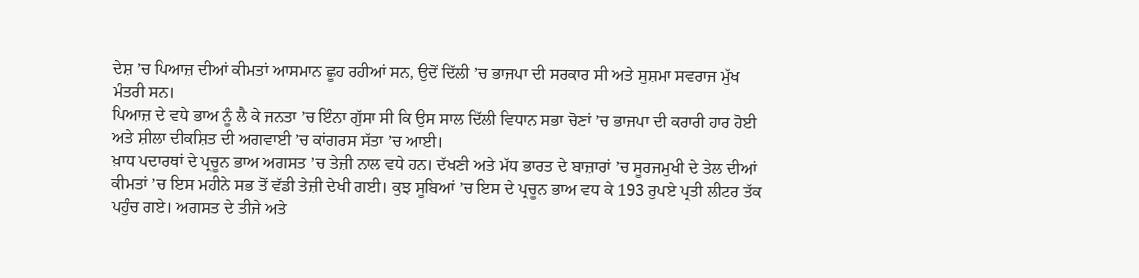ਦੇਸ਼ ’ਚ ਪਿਆਜ਼ ਦੀਆਂ ਕੀਮਤਾਂ ਆਸਮਾਨ ਛੂਹ ਰਹੀਆਂ ਸਨ, ਉਦੋਂ ਦਿੱਲੀ ’ਚ ਭਾਜਪਾ ਦੀ ਸਰਕਾਰ ਸੀ ਅਤੇ ਸੁਸ਼ਮਾ ਸਵਰਾਜ ਮੁੱਖ ਮੰਤਰੀ ਸਨ।
ਪਿਆਜ਼ ਦੇ ਵਧੇ ਭਾਅ ਨੂੰ ਲੈ ਕੇ ਜਨਤਾ ’ਚ ਇੰਨਾ ਗੁੱਸਾ ਸੀ ਕਿ ਉਸ ਸਾਲ ਦਿੱਲੀ ਵਿਧਾਨ ਸਭਾ ਚੋਣਾਂ ’ਚ ਭਾਜਪਾ ਦੀ ਕਰਾਰੀ ਹਾਰ ਹੋਈ ਅਤੇ ਸ਼ੀਲਾ ਦੀਕਸ਼ਿਤ ਦੀ ਅਗਵਾਈ ’ਚ ਕਾਂਗਰਸ ਸੱਤਾ ’ਚ ਆਈ।
ਖ਼ਾਧ ਪਦਾਰਥਾਂ ਦੇ ਪ੍ਰਚੂਨ ਭਾਅ ਅਗਸਤ ’ਚ ਤੇਜ਼ੀ ਨਾਲ ਵਧੇ ਹਨ। ਦੱਖਣੀ ਅਤੇ ਮੱਧ ਭਾਰਤ ਦੇ ਬਾਜ਼ਾਰਾਂ ’ਚ ਸੂਰਜਮੁਖੀ ਦੇ ਤੇਲ ਦੀਆਂ ਕੀਮਤਾਂ ’ਚ ਇਸ ਮਹੀਨੇ ਸਭ ਤੋਂ ਵੱਡੀ ਤੇਜ਼ੀ ਦੇਖੀ ਗਈ। ਕੁਝ ਸੂਬਿਆਂ ’ਚ ਇਸ ਦੇ ਪ੍ਰਚੂਨ ਭਾਅ ਵਧ ਕੇ 193 ਰੁਪਏ ਪ੍ਰਤੀ ਲੀਟਰ ਤੱਕ ਪਹੁੰਚ ਗਏ। ਅਗਸਤ ਦੇ ਤੀਜੇ ਅਤੇ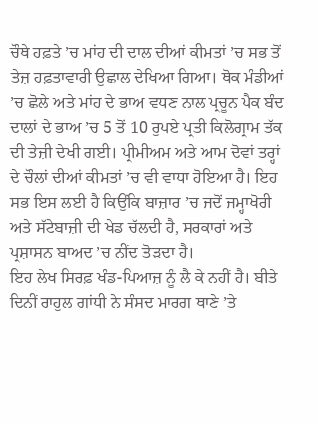ਚੌਥੇ ਹਫ਼ਤੇ ’ਚ ਮਾਂਹ ਦੀ ਦਾਲ ਦੀਆਂ ਕੀਮਤਾਂ ’ਚ ਸਭ ਤੋਂ ਤੇਜ਼ ਹਫ਼ਤਾਵਾਰੀ ਉਛਾਲ ਦੇਖਿਆ ਗਿਆ। ਥੋਕ ਮੰਡੀਆਂ ’ਚ ਛੋਲੇ ਅਤੇ ਮਾਂਹ ਦੇ ਭਾਅ ਵਧਣ ਨਾਲ ਪ੍ਰਚੂਨ ਪੈਕ ਬੰਦ ਦਾਲਾਂ ਦੇ ਭਾਅ ’ਚ 5 ਤੋਂ 10 ਰੁਪਏ ਪ੍ਰਤੀ ਕਿਲੋਗ੍ਰਾਮ ਤੱਕ ਦੀ ਤੇਜ਼ੀ ਦੇਖੀ ਗਈ। ਪ੍ਰੀਮੀਅਮ ਅਤੇ ਆਮ ਦੋਵਾਂ ਤਰ੍ਹਾਂ ਦੇ ਚੌਲਾਂ ਦੀਆਂ ਕੀਮਤਾਂ ’ਚ ਵੀ ਵਾਧਾ ਹੋਇਆ ਹੈ। ਇਹ ਸਭ ਇਸ ਲਈ ਹੈ ਕਿਉਂਕਿ ਬਾਜ਼ਾਰ ’ਚ ਜਦੋਂ ਜਮ੍ਹਾਖੋਰੀ ਅਤੇ ਸੱਟੇਬਾਜ਼ੀ ਦੀ ਖੇਡ ਚੱਲਦੀ ਹੈ, ਸਰਕਾਰਾਂ ਅਤੇ ਪ੍ਰਸ਼ਾਸਨ ਬਾਅਦ ’ਚ ਨੀਂਦ ਤੋੜਦਾ ਹੈ।
ਇਹ ਲੇਖ ਸਿਰਫ਼ ਖੰਡ-ਪਿਆਜ਼ ਨੂੰ ਲੈ ਕੇ ਨਹੀਂ ਹੈ। ਬੀਤੇ ਦਿਨੀਂ ਰਾਹੁਲ ਗਾਂਧੀ ਨੇ ਸੰਸਦ ਮਾਰਗ ਥਾਣੇ ’ਤੇ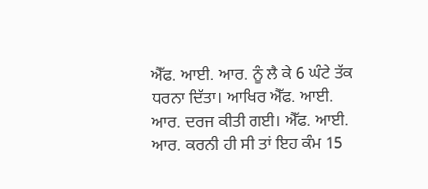ਐੱਫ. ਆਈ. ਆਰ. ਨੂੰ ਲੈ ਕੇ 6 ਘੰਟੇ ਤੱਕ ਧਰਨਾ ਦਿੱਤਾ। ਆਖਿਰ ਐੱਫ. ਆਈ. ਆਰ. ਦਰਜ ਕੀਤੀ ਗਈ। ਐੱਫ. ਆਈ. ਆਰ. ਕਰਨੀ ਹੀ ਸੀ ਤਾਂ ਇਹ ਕੰਮ 15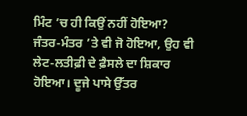ਮਿੰਟ ’ਚ ਹੀ ਕਿਉਂ ਨਹੀਂ ਹੋਇਆ? ਜੰਤਰ-ਮੰਤਰ ’ਤੇ ਵੀ ਜੋ ਹੋਇਆ, ਉਹ ਵੀ ਲੇਟ-ਲਤੀਫ਼ੀ ਦੇ ਫ਼ੈਸਲੇ ਦਾ ਸ਼ਿਕਾਰ ਹੋਇਆ। ਦੂਜੇ ਪਾਸੇ ਉੱਤਰ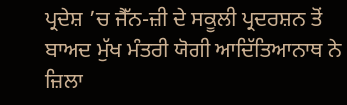ਪ੍ਰਦੇਸ਼ ’ਚ ਜੈੱਨ-ਜ਼ੀ ਦੇ ਸਕੂਲੀ ਪ੍ਰਦਰਸ਼ਨ ਤੋਂ ਬਾਅਦ ਮੁੱਖ ਮੰਤਰੀ ਯੋਗੀ ਆਦਿੱਤਿਆਨਾਥ ਨੇ ਜ਼ਿਲਾ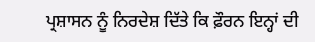ਪ੍ਰਸ਼ਾਸਨ ਨੂੰ ਨਿਰਦੇਸ਼ ਦਿੱਤੇ ਕਿ ਫ਼ੌਰਨ ਇਨ੍ਹਾਂ ਦੀ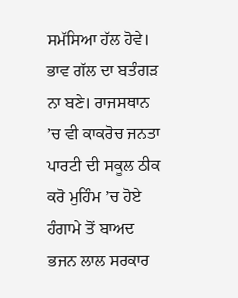ਸਮੱਸਿਆ ਹੱਲ ਹੋਵੇ। ਭਾਵ ਗੱਲ ਦਾ ਬਤੰਗੜ ਨਾ ਬਣੇ। ਰਾਜਸਥਾਨ ’ਚ ਵੀ ਕਾਕਰੋਚ ਜਨਤਾ ਪਾਰਟੀ ਦੀ ਸਕੂਲ ਠੀਕ ਕਰੋ ਮੁਹਿੰਮ ’ਚ ਹੋਏ ਹੰਗਾਮੇ ਤੋਂ ਬਾਅਦ ਭਜਨ ਲਾਲ ਸਰਕਾਰ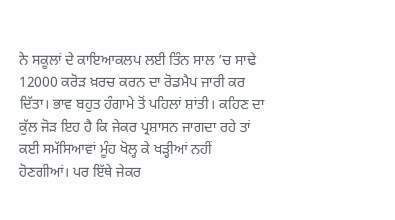ਨੇ ਸਕੂਲਾਂ ਦੇ ਕਾਇਆਕਲਪ ਲਈ ਤਿੰਨ ਸਾਲ ’ਚ ਸਾਢੇ 12000 ਕਰੋੜ ਖ਼ਰਚ ਕਰਨ ਦਾ ਰੋਡਮੈਪ ਜਾਰੀ ਕਰ ਦਿੱਤਾ। ਭਾਵ ਬਹੁਤ ਹੰਗਾਮੇ ਤੋਂ ਪਹਿਲਾਂ ਸ਼ਾਂਤੀ। ਕਹਿਣ ਦਾ ਕੁੱਲ ਜੋੜ ਇਹ ਹੈ ਕਿ ਜੇਕਰ ਪ੍ਰਸ਼ਾਸਨ ਜਾਗਦਾ ਰਹੇ ਤਾਂ ਕਈ ਸਮੱਸਿਆਵਾਂ ਮੂੰਹ ਖੋਲ੍ਹ ਕੇ ਖੜ੍ਹੀਆਂ ਨਹੀਂ ਹੋਣਗੀਆਂ। ਪਰ ਇੱਥੇ ਜੇਕਰ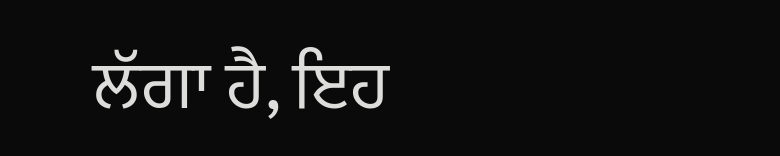ਲੱਗਾ ਹੈ, ਇਹ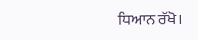ਧਿਆਨ ਰੱਖੋ।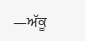—ਅੱਕੂ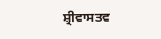ਸ਼੍ਰੀਵਾਸਤਵ